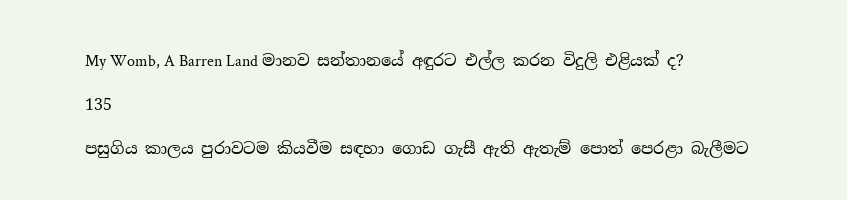My Womb, A Barren Land මානව සන්තානයේ අඳුරට එල්ල කරන විදුලි එළියක් ද?

135

පසුගිය කාලය පුරාවටම කියවීම සඳහා ගොඩ ගැසී ඇති ඇතැම් පොත් පෙරළා බැලීමට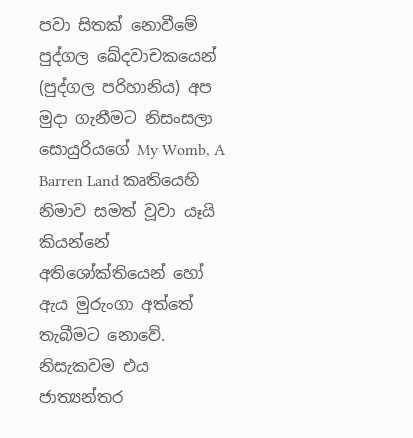පවා සිතක් නොවීමේ පුද්ගල ඛේදවාචකයෙන් (පුද්ගල පරිහානිය) අප මුදා ගැනීමට නිසංසලා සොයුරියගේ My Womb, A Barren Land කෘතියෙහි නිමාව සමත් වූවා යෑයි කියන්නේ අතිශෝක්තියෙන් හෝ ඇය මුරුංගා අත්තේ තැබීමට නොවේ. නිසැකවම එය ජාත්‍යන්තර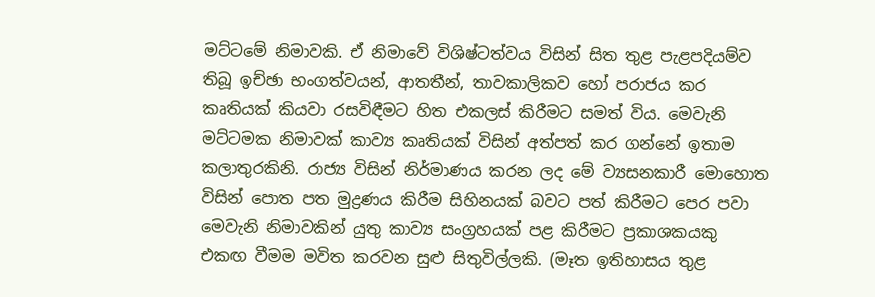මට්ටමේ නිමාවකි. ඒ නිමාවේ විශිෂ්ටත්වය විසින් සිත තුළ පැළපදියම්ව තිබූ ඉච්ඡා භංගත්වයන්, ආතතීන්, තාවකාලිකව හෝ පරාජය කර කෘතියක් කියවා රසවිඳීමට හිත එකලස් කිරීමට සමත් විය. මෙවැනි මට්ටමක නිමාවක් කාව්‍ය කෘතියක් විසින් අත්පත් කර ගන්නේ ඉතාම කලාතුරකිනි. රාජ්‍ය විසින් නිර්මාණය කරන ලද මේ ව්‍යසනකාරී මොහොත විසින් පොත පත මුද්‍රණය කිරීම සිහිනයක් බවට පත් කිරීමට පෙර පවා මෙවැනි නිමාවකින් යුතු කාව්‍ය සංග්‍රහයක් පළ කිරීමට ප්‍රකාශකයකු එකඟ වීමම මවිත කරවන සුළු සිතුවිල්ලකි. (මෑත ඉතිහාසය තුළ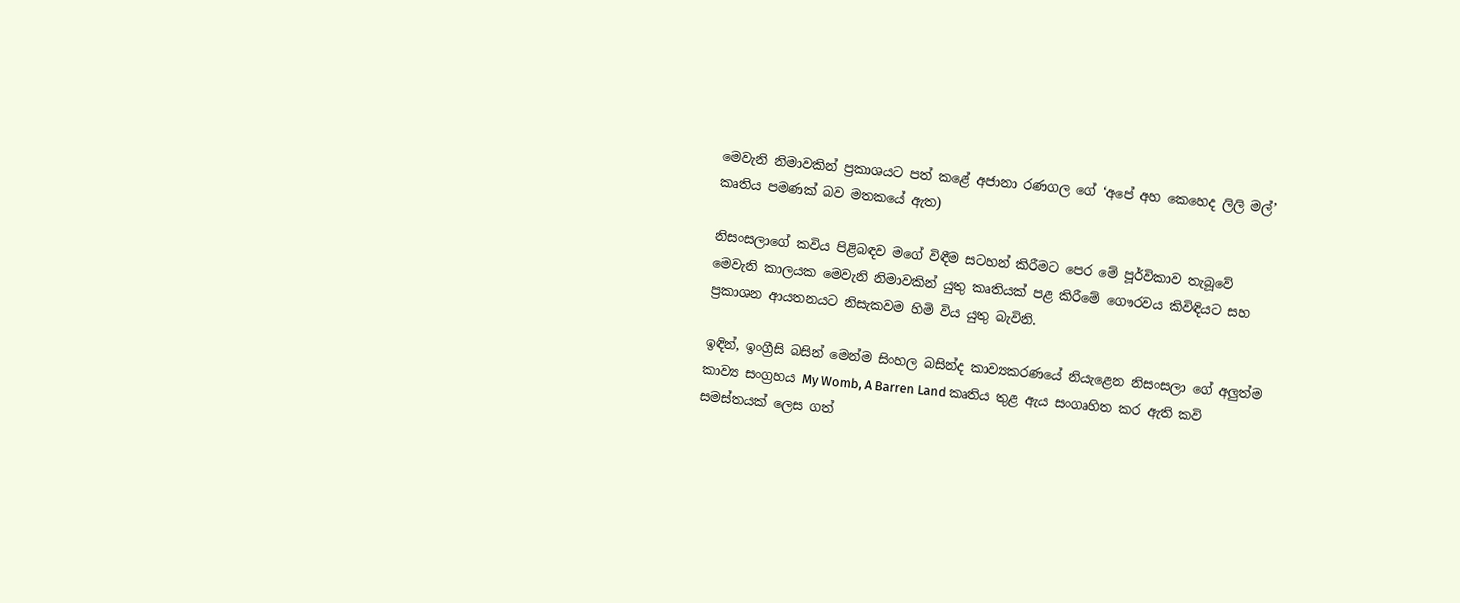මෙවැනි නිමාවකින් ප්‍රකාශයට පත් කළේ අජානා රණගල ගේ ‘අපේ අහ කෙහෙද ලිලි මල්’ කෘතිය පමණක් බව මතකයේ ඇත)

නිසංසලාගේ කවිය පිළිබඳව මගේ විඳීම සටහන් කිරීමට පෙර මේ පූර්විකාව තැබූවේ මෙවැනි කාලයක මෙවැනි නිමාවකින් යුතු කෘතියක් පළ කිරීමේ ගෞරවය කිවිඳියට සහ ප්‍රකාශන ආයතනයට නිසැකවම හිමි විය යුතු බැවිනි.

ඉඳින්, ඉංග්‍රීසි බසින් මෙන්ම සිංහල බසින්ද කාව්‍යකරණයේ නියැළෙන නිසංසලා ගේ අලුත්ම කාව්‍ය සංග්‍රහය My Womb, A Barren Land කෘතිය තුළ ඇය සංගෘහිත කර ඇති කවි සමස්තයක් ලෙස ගත්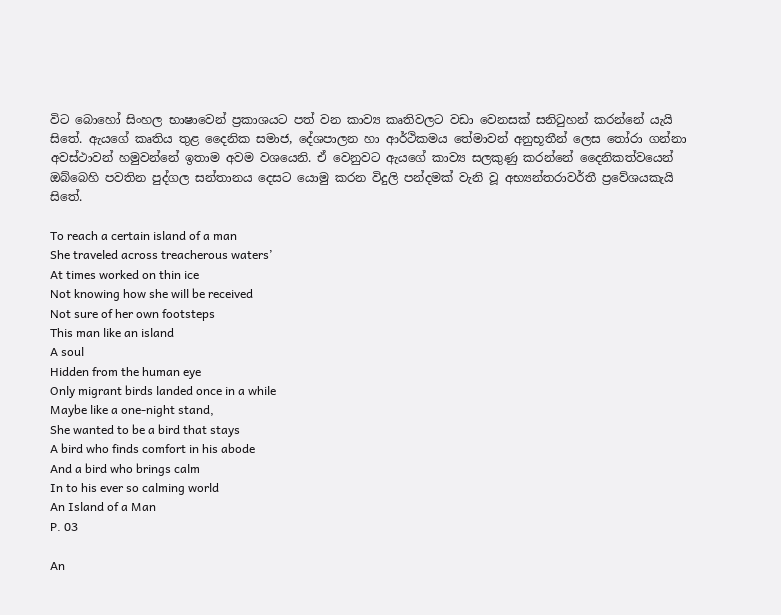විට බොහෝ සිංහල භාෂාවෙන් ප්‍රකාශයට පත් වන කාව්‍ය කෘතිවලට වඩා වෙනසක් සනිටුහන් කරන්නේ යැයි සිතේ. ඇයගේ කෘතිය තුළ දෛනික සමාජ, දේශපාලන හා ආර්ථිකමය තේමාවන් අනුභූතීන් ලෙස තෝරා ගන්නා අවස්ථාවන් හමුවන්නේ ඉතාම අවම වශයෙනි. ඒ වෙනුවට ඇයගේ කාව්‍ය සලකුණු කරන්නේ දෛනිකත්වයෙන් ඔබ්බෙහි පවතින පුද්ගල සන්තානය දෙසට යොමු කරන විදුලි පන්දමක් වැනි වූ අභ්‍යන්තරාවර්තී ප්‍රවේශයකැයි සිතේ.

To reach a certain island of a man
She traveled across treacherous waters’
At times worked on thin ice
Not knowing how she will be received
Not sure of her own footsteps
This man like an island
A soul
Hidden from the human eye
Only migrant birds landed once in a while
Maybe like a one-night stand,
She wanted to be a bird that stays
A bird who finds comfort in his abode
And a bird who brings calm
In to his ever so calming world
An Island of a Man
P. 03

An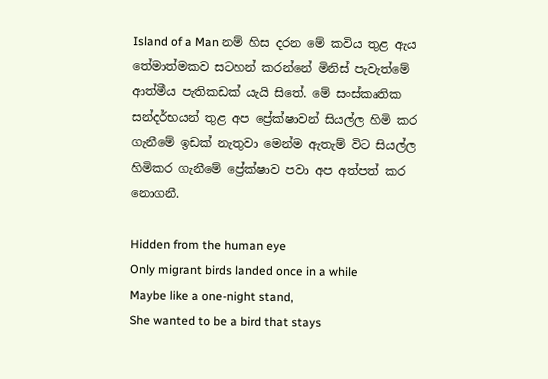Island of a Man නම් හිස දරන මේ කවිය තුළ ඇය තේමාත්මකව සටහන් කරන්නේ මිනිස් පැවැත්මේ ආත්මීය පැතිකඩක් යැයි සිතේ. මේ සංස්කෘතික සන්දර්භයන් තුළ අප ප්‍රේක්ෂාවන් සියල්ල හිමි කර ගැනීමේ ඉඩක් නැතුවා මෙන්ම ඇතැම් විට සියල්ල හිමිකර ගැනීමේ ප්‍රේක්ෂාව පවා අප අත්පත් කර නොගනී.

Hidden from the human eye
Only migrant birds landed once in a while
Maybe like a one-night stand,
She wanted to be a bird that stays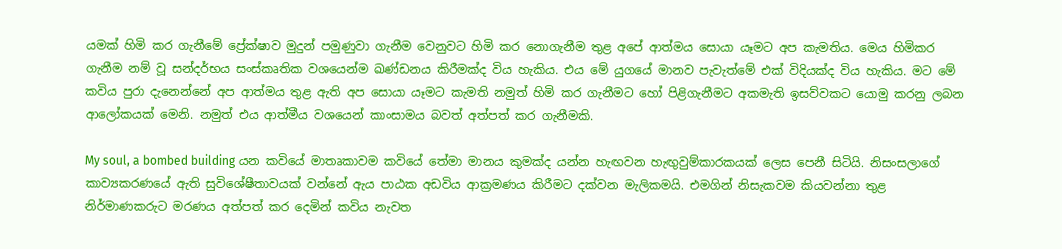යමක් හිමි කර ගැනීමේ ප්‍රේක්ෂාව මුදුන් පමුණුවා ගැනීම වෙනුවට හිමි කර නොගැනීම තුළ අපේ ආත්මය සොයා යෑමට අප කැමතිය. මෙය හිමිකර ගැනීම නම් වූ සන්දර්භය සංස්කෘතික වශයෙන්ම ඛණ්ඩනය කිරීමක්ද විය හැකිය. එය මේ යුගයේ මානව පැවැත්මේ එක් විදියක්ද විය හැකිය. මට මේ කවිය පුරා දැනෙන්නේ අප ආත්මය තුළ ඇති අප සොයා යෑමට කැමති නමුත් හිමි කර ගැනීමට හෝ පිළිගැනීමට අකමැති ඉසව්වකට යොමු කරනු ලබන ආලෝකයක් මෙනි. නමුත් එය ආත්මීය වශයෙන් කාංසාමය බවත් අත්පත් කර ගැනීමකි.

My soul, a bombed building යන කවියේ මාතෘකාවම කවියේ තේමා මානය කුමක්ද යන්න හැඟවන හැඟුවුම්කාරකයක් ලෙස පෙනී සිටියි. නිසංසලාගේ කාව්‍යකරණයේ ඇති සුවිශේෂීතාවයක් වන්නේ ඇය පාඨක අඩවිය ආක්‍රමණය කිරීමට දක්වන මැලිකමයි. එමගින් නිසැකවම කියවන්නා තුළ නිර්මාණකරුට මරණය අත්පත් කර දෙමින් කවිය නැවත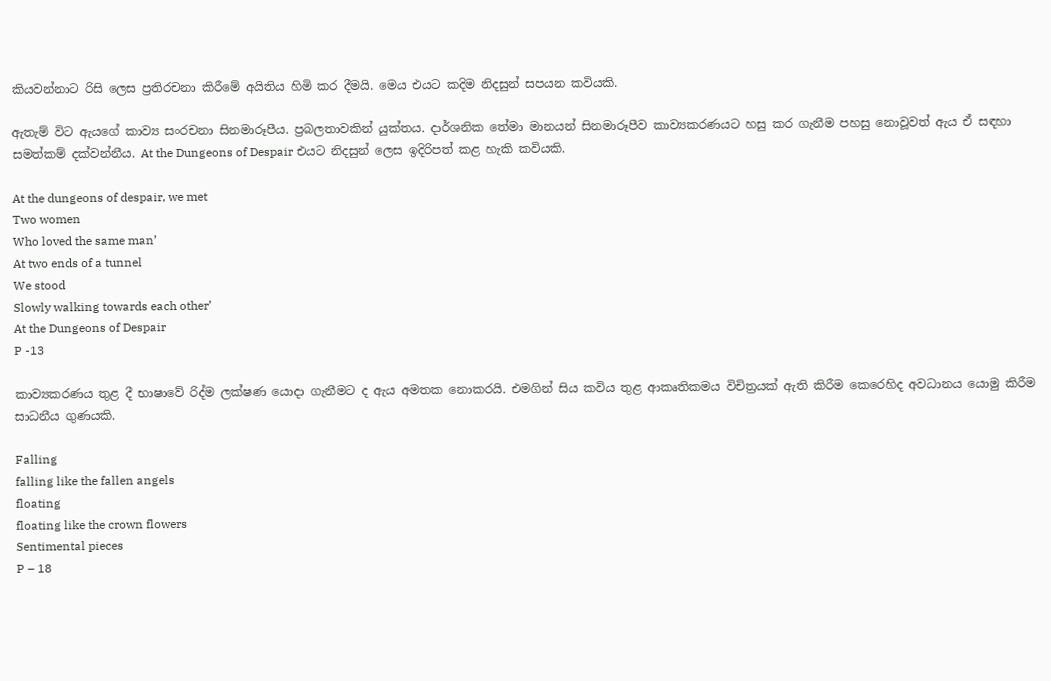කියවන්නාට රිසි ලෙස ප්‍රතිරචනා කිරීමේ අයිතිය හිමි කර දීමයි. මෙය එයට කදිම නිදසුන් සපයන කවියකි.

ඇතැම් විට ඇයගේ කාව්‍ය සංරචනා සිනමාරූපීය. ප්‍රබලතාවකින් යුක්තය. දාර්ශනික තේමා මානයන් සිනමාරූපීව කාව්‍යකරණයට හසු කර ගැනීම පහසු නොවූවත් ඇය ඒ සඳහා සමත්කම් දක්වන්නීය. At the Dungeons of Despair එයට නිදසුන් ලෙස ඉදිරිපත් කළ හැකි කවියකි.

At the dungeons of despair, we met
Two women
Who loved the same man’
At two ends of a tunnel
We stood
Slowly walking towards each other’
At the Dungeons of Despair
P -13

කාව්‍යකරණය තුළ දී භාෂාවේ රිද්ම ලක්ෂණ යොදා ගැනීමට ද ඇය අමතක නොකරයි. එමගින් සිය කවිය තුළ ආකෘතිකමය විචිත්‍රයක් ඇති කිරීම කෙරෙහිද අවධානය යොමු කිරීම සාධනීය ගුණයකි.

Falling
falling like the fallen angels
floating
floating like the crown flowers
Sentimental pieces
P – 18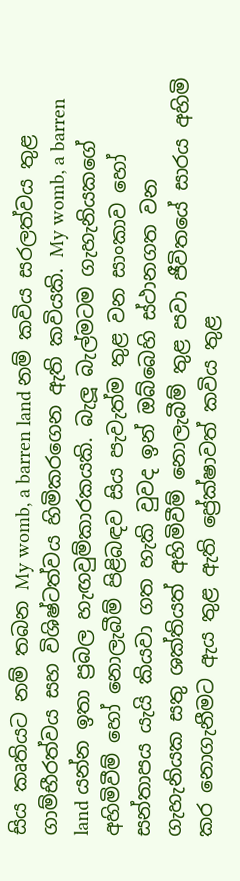සිය කෘතියට නම් තබන My womb, a barren land නම් කවිය සරලත්වය තුළ ගාම්භීරත්වය සහ විශිෂ්ටත්වය හිමිකරගෙන ඇති කවියකි. My womb, a barren land යන්න ඉතා ප්‍රබල හැඟවුම්කාරකයකි. බැලූ බැල්මටම ගැහැනියකගේ අහිමිවීම් හෝ නොලැබීම් පිළිබඳව සිය පැවැත්ම තුළ වන සාංකාව හෝ සන්තාපය යැයි කියවා ගත හැකි වුවද ඉන් ඔබ්බෙහි ස්ථානගත වන ගැහැනියක සතු ශක්තියත් අහිමිවීම් නොලැබීම් තුළ පවා ජීවිතයේ සාරය අහිමි කර නොගැනීමට ඇය තුළ ඇති ප්‍රේක්ෂාවත් කවිය තුළ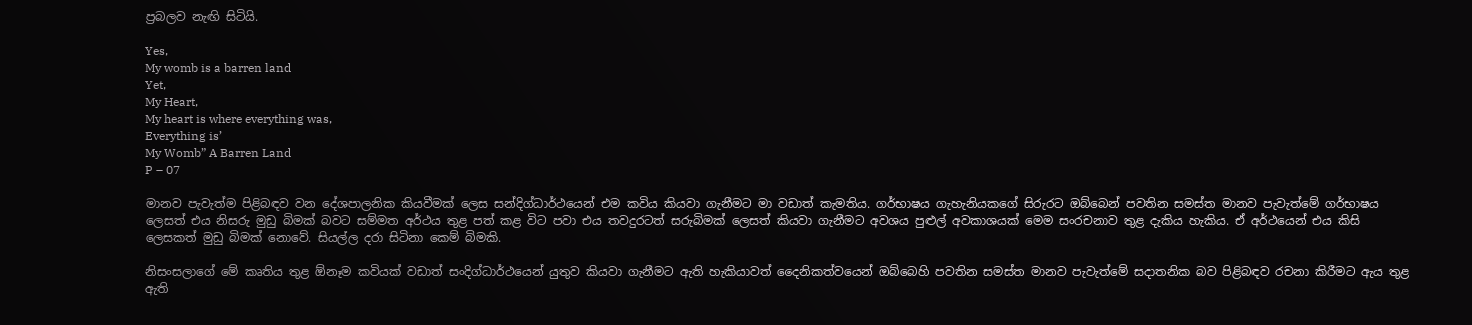ප්‍රබලව නැඟි සිටියි.

Yes,
My womb is a barren land
Yet,
My Heart,
My heart is where everything was,
Everything is’
My Womb” A Barren Land
P – 07

මානව පැවැත්ම පිළිබඳව වන දේශපාලනික කියවීමක් ලෙස සන්දිග්ධාර්ථයෙන් එම කවිය කියවා ගැනීමට මා වඩාත් කැමතිය. ගර්භාෂය ගැහැනියකගේ සිරුරට ඔබ්බෙන් පවතින සමස්ත මානව පැවැත්මේ ගර්භාෂය ලෙසත් එය නිසරු මුඩු බිමක් බවට සම්මත අර්ථය තුළ පත් කළ විට පවා එය තවදුරටත් සරුබිමක් ලෙසත් කියවා ගැනීමට අවශය පුළුල් අවකාශයක් මෙම සංරචනාව තුළ දැකිය හැකිය. ඒ අර්ථයෙන් එය කිසි ලෙසකත් මුඩු බිමක් නොවේ. සියල්ල දරා සිටිනා කෙම් බිමකි.

නිසංසලාගේ මේ කෘතිය තුළ ඕනෑම කවියක් වඩාත් සංදිග්ධාර්ථයෙන් යුතුව කියවා ගැනීමට ඇති හැකියාවත් දෛනිකත්වයෙන් ඔබ්බෙහි පවතින සමස්ත මානව පැවැත්මේ සදාතනික බව පිළිබඳව රචනා කිරීමට ඇය තුළ ඇති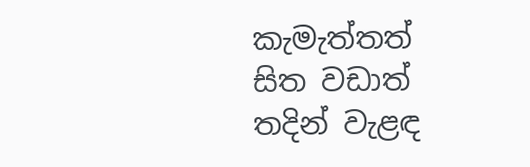කැමැත්තත් සිත වඩාත් තදින් වැළඳ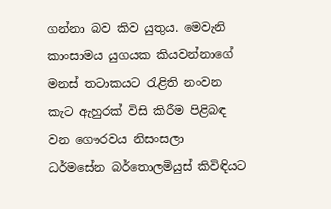ගන්නා බව කිව යුතුය. මෙවැනි කාංසාමය යුගයක කියවන්නාගේ මනස් තටාකයට රැළිති නංවන කැට ඇහුරක් විසි කිරීම පිළිබඳ වන ගෞරවය නිසංසලා ධර්මසේන බර්තොලමියුස් කිවිඳියට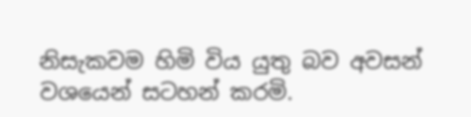නිසැකවම හිමි විය යුතු බව අවසන් වශයෙන් සටහන් කරමි.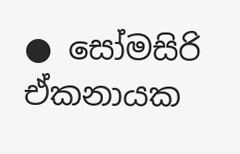● සෝමසිරි ඒකනායක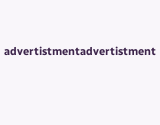advertistmentadvertistment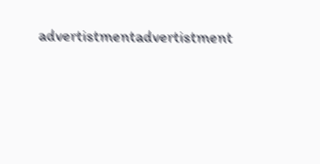advertistmentadvertistment